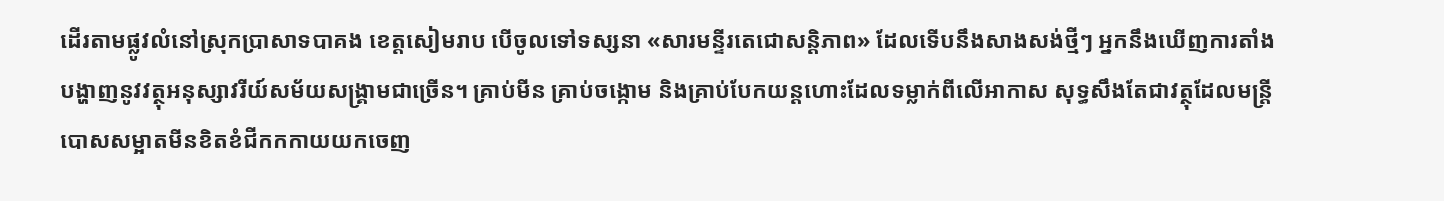ដើរតាមផ្លូវលំនៅស្រុកប្រាសាទបាគង ខេត្តសៀមរាប បើចូលទៅទស្សនា «សារមន្ទីរតេជោសន្តិភាព» ដែលទើបនឹងសាងសង់ថ្មីៗ អ្នកនឹងឃើញការតាំងបង្ហាញនូវវត្ថុអនុស្សាវរីយ៍សម័យសង្គ្រាមជាច្រើន។ គ្រាប់មីន គ្រាប់ចង្កោម និងគ្រាប់បែកយន្តហោះដែលទម្លាក់ពីលើអាកាស សុទ្ធសឹងតែជាវត្ថុដែលមន្ត្រីបោសសម្អាតមីនខិតខំជីកកកាយយកចេញ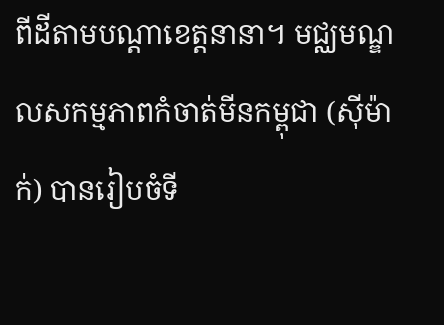ពីដីតាមបណ្តាខេត្តនានា។ មជ្ឈមណ្ឌលសកម្មភាពកំចាត់មីនកម្ពុជា (ស៊ីម៉ាក់) បានរៀបចំទី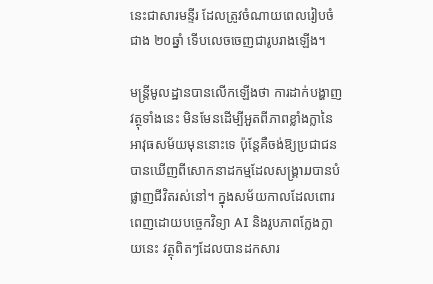នេះជាសារមន្ទីរ ដែលត្រូវចំណាយពេលរៀបចំជាង ២០ឆ្នាំ ទើបលេចចេញជារូបរាងឡើង។

មន្ត្រីមូលដ្ឋានបានលើកឡើងថា ការដាក់បង្ហាញវត្ថុទាំងនេះ មិនមែនដើម្បីអួតពីភាពខ្លាំងក្លានៃអាវុធសម័យមុននោះទេ ប៉ុន្តែគឺចង់ឱ្យប្រជាជនបានឃើញពីសោកនាដកម្មដែលសង្គ្រາມបានបំផ្លាញជីវិតរស់នៅ។ ក្នុងសម័យកាលដែលពោរពេញដោយបច្ចេកវិទ្យា AI និងរូបភាពក្លែងក្លាយនេះ វត្ថុពិតៗដែលបានដកសារ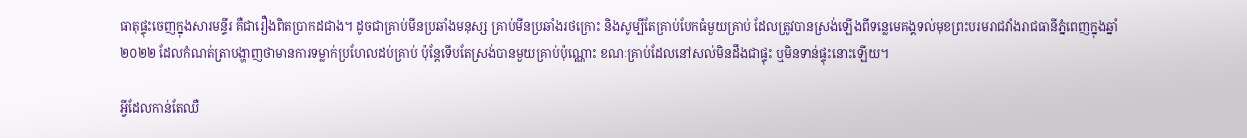ធាតុផ្ទុះចេញក្នុងសារមន្ទីរ គឺជារឿងពិតប្រាកដជាង។ ដូចជាគ្រាប់មីនប្រឆាំងមនុស្ស គ្រាប់មីនប្រឆាំងរថក្រោះ និងសូម្បីតែគ្រាប់បែកធំមួយគ្រាប់ ដែលត្រូវបានស្រង់ឡើងពីទន្លេមេគង្គទល់មុខព្រះបរមរាជវាំងរាជធានីភ្នំពេញក្នុងឆ្នាំ២០២២ ដែលកំណត់ត្រាបង្ហាញថាមានការទម្លាក់ប្រហែលដប់គ្រាប់ ប៉ុន្តែទើបតែស្រង់បានមួយគ្រាប់ប៉ុណ្ណោះ ខណៈគ្រាប់ដែលនៅសល់មិនដឹងជាផ្ទុះ ឬមិនទាន់ផ្ទុះនោះឡើយ។

អ្វីដែលកាន់តែឈឺ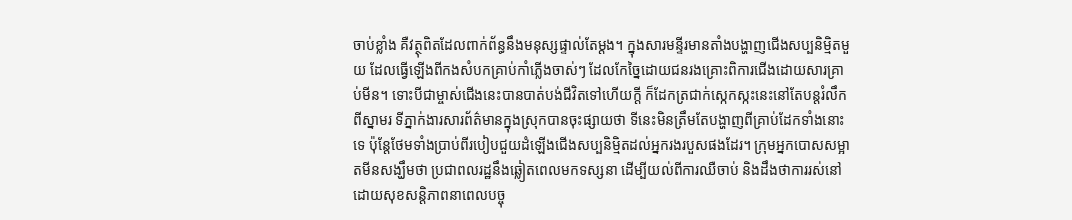ចាប់ខ្លាំង គឺវត្ថុពិតដែលពាក់ព័ន្ធនឹងមនុស្សផ្ទាល់តែម្ដង។ ក្នុងសារមន្ទីរមានតាំងបង្ហាញជើងសប្បនិម្មិតមួយ ដែលធ្វើឡើងពីកងសំបកគ្រាប់កាំភ្លើងចាស់ៗ ដែលកែច្នៃដោយជនរងគ្រោះពិការជើងដោយសារគ្រាប់មីន។ ទោះបីជាម្ចាស់ជើងនេះបានបាត់បង់ជីវិតទៅហើយក្តី ក៏ដែកត្រជាក់ស្កេកស្កះនេះនៅតែបន្តរំលឹកពីស្នាមរ ទីភ្នាក់ងារសារព័ត៌មានក្នុងស្រុកបានចុះផ្សាយថា ទីនេះមិនត្រឹមតែបង្ហាញពីគ្រាប់ដែកទាំងនោះទេ ប៉ុន្តែថែមទាំងប្រាប់ពីរបៀបជួយដំឡើងជើងសប្បនិម្មិតដល់អ្នករងរបួសផងដែរ។ ក្រុមអ្នកបោសសម្អាតមីនសង្ឃឹមថា ប្រជាពលរដ្ឋនឹងឆ្លៀតពេលមកទស្សនា ដើម្បីយល់ពីការឈឺចាប់ និងដឹងថាការរស់នៅដោយសុខសន្តិភាពនាពេលបច្ចុ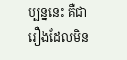ប្បន្ននេះ គឺជារឿងដែលមិន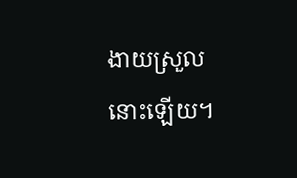ងាយស្រួលនោះឡើយ។